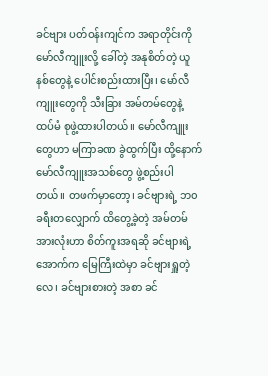ခင်ဗျား ပတ်ဝန်းကျင်က အရာတိုင်းကို မော်လီကျူးလို့ ခေါ်တဲ့ အနုစိတ်တဲ့ ယူနစ်တွေနဲ့ ပေါင်းစည်းထားပြီး၊ မော်လီကျူးတွေကို သီးခြား အမ်တမ်တွေနဲ့ ထပ်မံ စုဖွဲ့ထားပါတယ်။ မော်လီကျူးတွေဟာ မကြာခဏ ခွဲထွက်ပြီး ထို့နောက် မော်လီကျူးအသစ်တွေ ဖွဲ့စည်းပါတယ်။ တဖက်မှာတော့၊ ခင်ဗျားရဲ့ ဘ၀ ခရီးတလျှောက် ထိတွေ့ခဲ့တဲ့ အမ်တမ်အားလုံးဟာ စိတ်ကူးအရဆို ခင်ဗျားရဲ့ အောက်က မြေကြီးထဲမှာ ခင်ဗျားရှူတဲ့လေ၊ ခင်ဗျားစားတဲ့ အစာ ခင်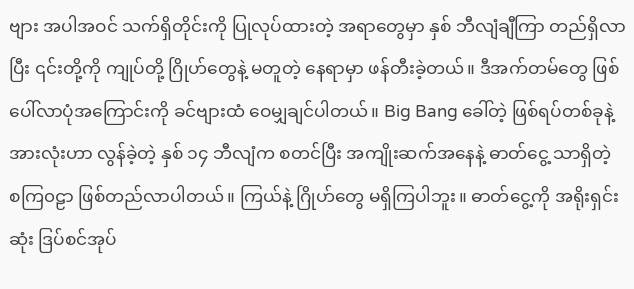ဗျား အပါအဝင် သက်ရှိတိုင်းကို ပြုလုပ်ထားတဲ့ အရာတွေမှာ နှစ် ဘီလျံချီကြာ တည်ရှိလာပြီး ၎င်းတို့ကို ကျုပ်တို့ ဂြိုဟ်တွေနဲ့ မတူတဲ့ နေရာမှာ ဖန်တီးခဲ့တယ်။ ဒီအက်တမ်တွေ ဖြစ်ပေါ်လာပုံအကြောင်းကို ခင်ဗျားထံ ဝေမျှချင်ပါတယ်။ Big Bang ခေါ်တဲ့ ဖြစ်ရပ်တစ်ခုနဲ့ အားလုံးဟာ လွန်ခဲ့တဲ့ နှစ် ၁၄ ဘီလျံက စတင်ပြီး အကျိုးဆက်အနေနဲ့ ဓာတ်ငွေ့ သာရှိတဲ့ စကြ၀ဠာ ဖြစ်တည်လာပါတယ်။ ကြယ်နဲ့ ဂြိုဟ်တွေ မရှိကြပါဘူး။ ဓာတ်ငွေ့ကို အရိုးရှင်းဆုံး ဒြပ်စင်အုပ်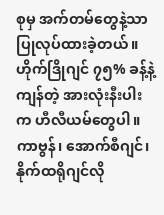စုမှ အက်တမ်တွေနဲ့သာ ပြုလုပ်ထားခဲ့တယ်။ ဟိုက်ဒြိုဂျင် ၇၅% ခန့်နဲ့ ကျန်တဲ့ အားလုံးနီးပါးက ဟီလီယမ်တွေပါ။ ကာဗွန်၊ အောက်စီဂျင်၊ နိုက်ထရိုဂျင်လို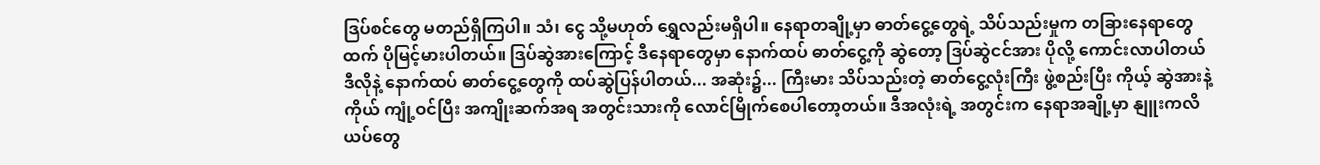ဒြပ်စင်တွေ မတည်ရှိကြပါ။ သံ၊ ငွေ သို့မဟုတ် ရွှေလည်းမရှိပါ။ နေရာတချို့မှာ ဓာတ်ငွေ့တွေရဲ့ သိပ်သည်းမှုက တခြားနေရာတွေထက် ပိုမြင့်မားပါတယ်။ ဒြပ်ဆွဲအားကြောင့် ဒီနေရာတွေမှာ နောက်ထပ် ဓာတ်ငွေ့ကို ဆွဲတော့ ဒြပ်ဆွဲငင်အား ပိုလို့ ကောင်းလာပါတယ် ဒီလိုနဲ့ နောက်ထပ် ဓာတ်ငွေ့တွေကို ထပ်ဆွဲပြန်ပါတယ်... အဆုံး၌... ကြီးမား သိပ်သည်းတဲ့ ဓာတ်ငွေ့လုံးကြီး ဖွဲ့စည်းပြီး ကိုယ့် ဆွဲအားနဲ့ကိုယ် ကျုံ့ဝင်ပြီး အကျိုးဆက်အရ အတွင်းသားကို လောင်မြိုက်စေပါတော့တယ်။ ဒီအလုံးရဲ့ အတွင်းက နေရာအချို့မှာ နျူးကလိယပ်တွေ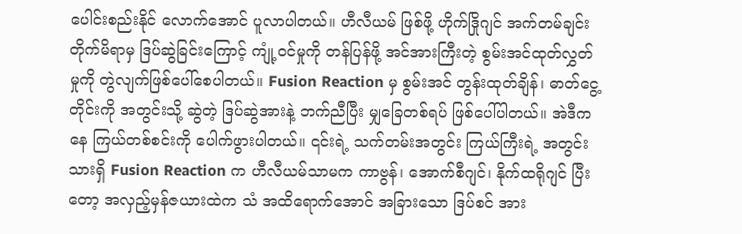ပေါင်းစည်းနိုင် လောက်အောင် ပူလာပါတယ်။ ဟီလီယမ် ဖြစ်ဖို့ ဟိုက်ဒြိုဂျင် အက်တမ်ချင်း တိုက်မိရာမှ ဒြပ်ဆွဲခြင်းကြောင့် ကျုံ့ဝင်မှုကို တန်ပြန်ဖို့ အင်အားကြီးတဲ့ စွမ်းအင်ထုတ်လွှတ်မှုကို တွဲလျက်ဖြစ်ပေါ်စေပါတယ်။ Fusion Reaction မှ စွမ်းအင် တွန်းထုတ်ချိန်၊ ဓာတ်ငွေ့တိုင်းကို အတွင်းသို့ ဆွဲတဲ့ ဒြပ်ဆွဲအားနဲ့ ဘက်ညီပြီး မျှခြေတစ်ရပ် ဖြစ်ပေါ်ပါတယ်။ အဲဒီကနေ ကြယ်တစ်စင်းကို ပေါက်ဖွားပါတယ်။ ၎င်းရဲ့ သက်တမ်းအတွင်း ကြယ်ကြီးရဲ့ အတွင်းသားရှိ Fusion Reaction က ဟီလီယမ်သာမက ကာဗွန်၊ အောက်စီဂျင်၊ နိုက်ထရိုဂျင် ပြီးတော့ အလှည့်မှန်ဇယားထဲက သံ အထိရောက်အောင် အခြားသော ဒြပ်စင် အား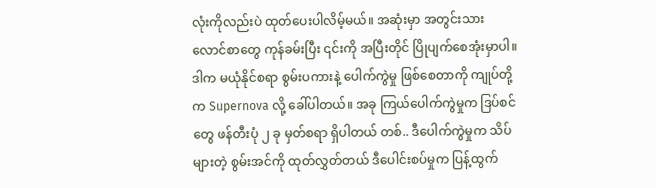လုံးကိုလည်းပဲ ထုတ်ပေးပါလိမ့်မယ်။ အဆုံးမှာ အတွင်းသား လောင်စာတွေ ကုန်ခမ်းပြီး ၎င်းကို အပြီးတိုင် ပြိုပျက်စေအုံးမှာပါ။ ဒါက မယုံနိုင်စရာ စွမ်းပကားနဲ့ ပေါက်ကွဲမှု ဖြစ်စေတာကို ကျုပ်တို့က Supernova လို့ ခေါ်ပါတယ်။ အခု ကြယ်ပေါက်ကွဲမှုက ဒြပ်စင်တွေ ဖန်တီးပုံ ၂ ခု မှတ်စရာ ရှိပါတယ် တစ်.. ဒီပေါက်ကွဲမှုက သိပ်များတဲ့ စွမ်းအင်ကို ထုတ်လွှတ်တယ် ဒီပေါင်းစပ်မှုက ပြန့်ထွက်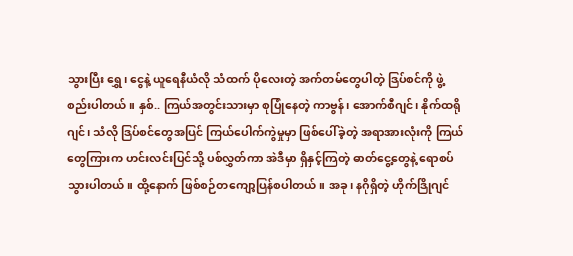သွားပြီး ရွှေ၊ ငွေနဲ့ ယူရေနီယံလို သံထက် ပိုလေးတဲ့ အက်တမ်တွေပါတဲ့ ဒြပ်စင်ကို ဖွဲ့စည်းပါတယ်။ နှစ်.. ကြယ်အတွင်းသားမှာ စုပြုံနေတဲ့ ကာဗွန်၊ အောက်စီဂျင်၊ နိုက်ထရိုဂျင်၊ သံလို ဒြပ်စင်တွေအပြင် ကြယ်ပေါက်ကွဲမှုမှာ ဖြစ်ပေါ်ခဲ့တဲ့ အရာအားလုံးကို ကြယ်တွေကြားက ဟင်းလင်းပြင်သို့ ပစ်လွှတ်ကာ အဲဒီမှာ ရှိနှင့်ကြတဲ့ ဓာတ်ငွေ့တွေနဲ့ ရောစပ်သွားပါတယ်။ ထို့နောက် ဖြစ်စဉ်တကျော့ပြန်စပါတယ်။ အခု၊ နဂိုရှိတဲ့ ဟိုက်ဒြိုဂျင်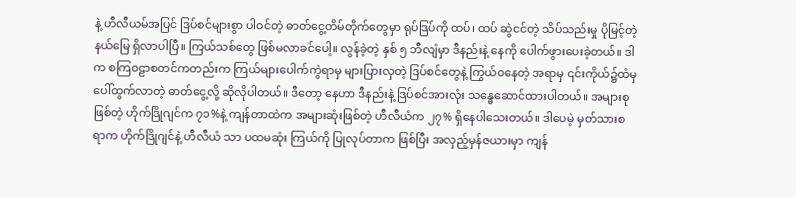နဲ့ ဟီလီယမ်အပြင် ဒြပ်စင်များစွာ ပါဝင်တဲ့ ဓာတ်ငွေ့တိမ်တိုက်တွေမှာ ရုပ်ဒြပ်ကို ထပ်၊ ထပ် ဆွဲငင်တဲ့ သိပ်သည်းမှု ပိုမြင့်တဲ့ နယ်မြေ ရှိလာပါပြီ။ ကြယ်သစ်တွေ ဖြစ်မလာခင်ပေါ့။ လွန်ခဲ့တဲ့ နှစ် ၅ ဘီလျံမှာ ဒီနည်းနဲ့ နေကို ပေါက်ဖွားပေးခဲ့တယ်။ ဒါက စကြ၀ဠာစတင်ကတည်းက ကြယ်များပေါက်ကွဲရာမှ များပြားလှတဲ့ ဒြပ်စင်တွေနဲ့ ကြွယ်၀နေတဲ့ အရာမှ ၎င်းကိုယ်၌ထံမှ ပေါ်ထွက်လာတဲ့ ဓာတ်ငွေ့လို့ ဆိုလိုပါတယ်။ ဒီတော့ နေဟာ ဒီနည်းနဲ့ ဒြပ်စင်အားလုံး သန္ဓေဆောင်ထားပါတယ်။ အများစုဖြစ်တဲ့ ဟိုက်ဒြိုဂျင်က ၇၁%နဲ့ ကျန်တာထဲက အများဆုံးဖြစ်တဲ့ ဟီလီယံက ၂၇% ရှိနေပါသေးတယ်။ ဒါပေမဲ့ မှတ်သားစရာက ဟိုက်ဒြိုဂျင်နဲ့ ဟီလီယံ သာ ပထမဆုံး ကြယ်ကို ပြုလုပ်တာက ဖြစ်ပြီး အလှည့်မှန်ဇယားမှာ ကျန်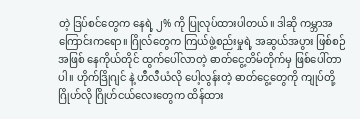တဲ့ ဒြပ်စင်တွေက နေရဲ့ ၂% ကို ပြုလုပ်ထားပါတယ်။ ဒါဆို ကမ္ဘာအကြောင်းကရော။ ဂြိုလ်တွေက ကြယ်ဖွဲ့စည်းမှုရဲ့ အဆွယ်အပွား ဖြစ်စဉ်အဖြစ် နေကိုယ်တိုင် ထွက်ပေါ်လာတဲ့ ဓာတ်ငွေ့တိမ်တိုက်မှ ဖြစ်ပေါ်တာပါ။ ဟိုက်ဒြိုဂျင် နဲ့ ဟီလီယံလို ပေါ့လွန်းတဲ့ ဓာတ်ငွေ့တွေကို ကျုပ်တို့ ဂြိုဟ်လို ဂြိုဟ်ငယ်လေးတွေက ထိန်ထား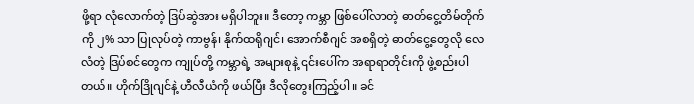ဖို့ရာ လုံလောက်တဲ့ ဒြပ်ဆွဲအား မရှိပါဘူး။ ဒီတော့ ကမ္ဘာ ဖြစ်ပေါ်လာတဲ့ ဓာတ်ငွေ့တိမ်တိုက်ကို ၂% သာ ပြုလုပ်တဲ့ ကာဗွန်၊ နိုက်ထရိုဂျင်၊ အောက်စီဂျင် အစရှိတဲ့ ဓာတ်ငွေ့တွေလို လေလံတဲ့ ဒြပ်စင်တွေက ကျုပ်တို့ ကမ္ဘာရဲ့ အများစုနဲ့ ၎င်းပေါ်က အရာရာတိုင်းကို ဖွဲ့စည်းပါတယ်။ ဟိုက်ဒြိုဂျင်နဲ့ ဟီလီယံကို ဖယ်ပြီး ဒီလိုတွေးကြည့်ပါ။ ခင်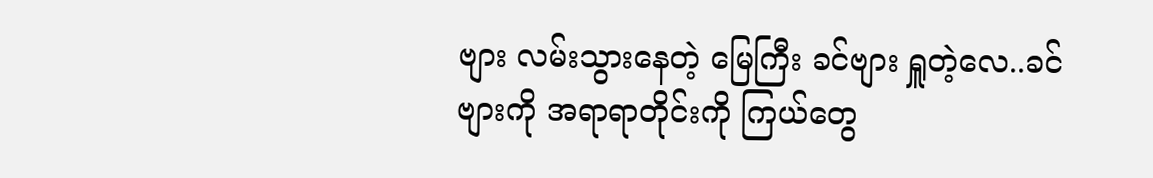ဗျား လမ်းသွားနေတဲ့ မြေကြီး ခင်ဗျား ရှူတဲ့လေ..ခင်ဗျားကို အရာရာတိုင်းကို ကြယ်တွေ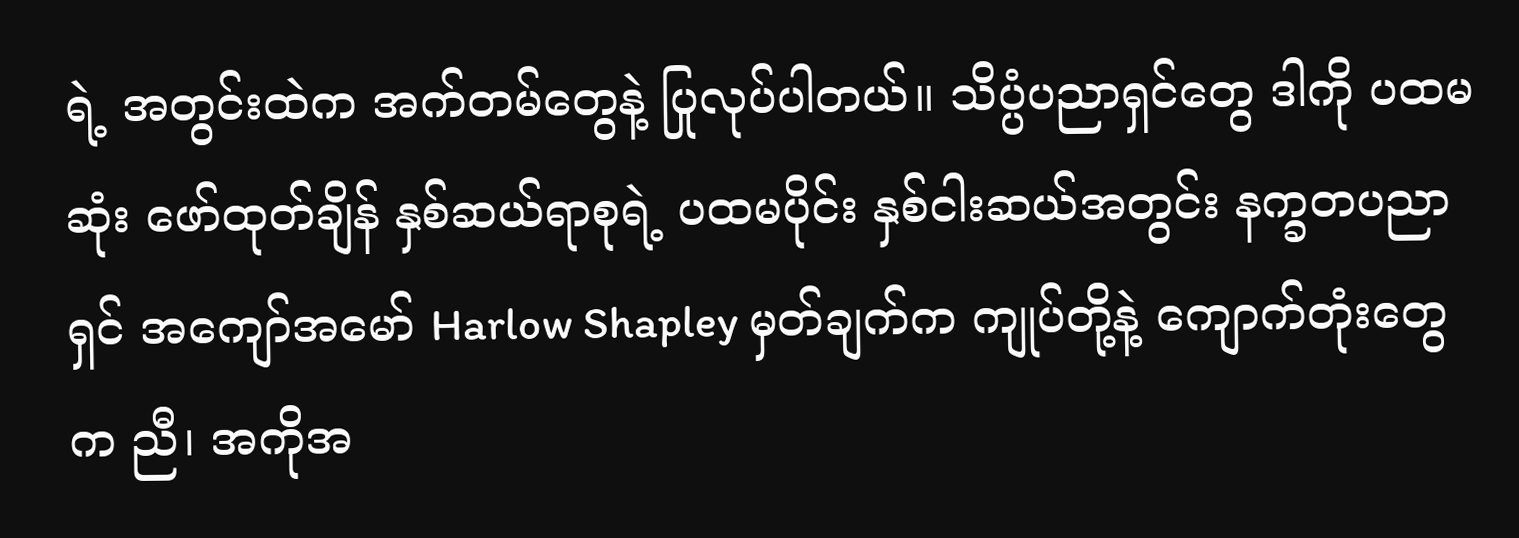ရဲ့ အတွင်းထဲက အက်တမ်တွေနဲ့ ပြုလုပ်ပါတယ်။ သိပ္ပံပညာရှင်တွေ ဒါကို ပထမဆုံး ဖော်ထုတ်ချိန် နှစ်ဆယ်ရာစုရဲ့ ပထမပိုင်း နှစ်ငါးဆယ်အတွင်း နက္ခတပညာရှင် အကျော်အမော် Harlow Shapley မှတ်ချက်က ကျုပ်တို့နဲ့ ကျောက်တုံးတွေက ညီ၊ အကိုအ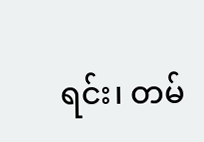ရင်း၊ တမ်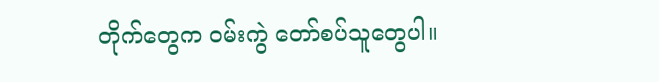တိုက်တွေက ဝမ်းကွဲ တော်စပ်သူတွေပါ။